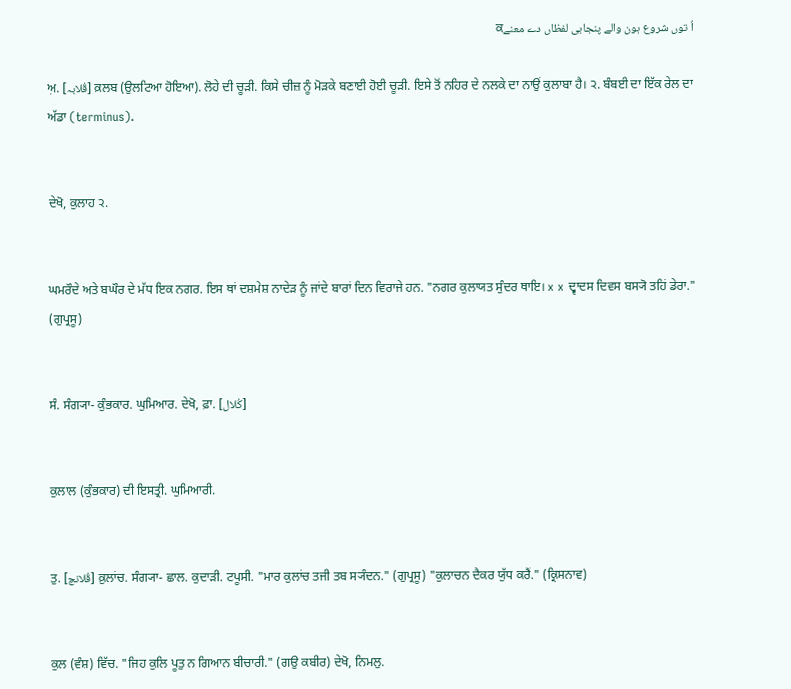اُ توں شروع ہون والے پنجابی لفظاں دے معنےਕ

ਅ਼. [قُلابہ] ਕ਼ਲਬ (ਉਲਟਿਆ ਹੋਇਆ). ਲੋਹੇ ਦੀ ਚੂੜੀ. ਕਿਸੇ ਚੀਜ਼ ਨੂੰ ਮੋੜਕੇ ਬਣਾਈ ਹੋਈ ਚੂੜੀ. ਇਸੇ ਤੋਂ ਨਹਿਰ ਦੇ ਨਲਕੇ ਦਾ ਨਾਉਂ ਕੁਲਾਬਾ ਹੈ। ੨. ਬੰਬਈ ਦਾ ਇੱਕ ਰੇਲ ਦਾ ਅੱਡਾ (terminus).


ਦੇਖੋ, ਕੁਲਾਹ ੨.


ਘਮਰੌਦੇ ਅਤੇ ਬਘੌਰ ਦੇ ਮੱਧ ਇਕ ਨਗਰ. ਇਸ ਥਾਂ ਦਸ਼ਮੇਸ਼ ਨਾਦੇੜ ਨੂੰ ਜਾਂਦੇ ਬਾਰਾਂ ਦਿਨ ਵਿਰਾਜੇ ਹਨ. "ਨਗਰ ਕੁਲਾਯਤ ਸੁੰਦਰ ਥਾਇ। x x ਦ੍ਵਾਦਸ ਦਿਵਸ ਬਸ੍ਯੋ ਤਹਿਂ ਡੇਰਾ." (ਗੁਪ੍ਰਸੂ)


ਸੰ. ਸੰਗ੍ਯਾ- ਕੁੰਭਕਾਰ. ਘੁਮਿਆਰ. ਦੇਖੋ, ਫ਼ਾ. [کُلال]


ਕੁਲਾਲ (ਕੁੰਭਕਾਰ) ਦੀ ਇਸਤ੍ਰੀ. ਘੁਮਿਆਰੀ.


ਤੁ. [قُلانچ] ਕ਼ੁਲਾਂਚ. ਸੰਗ੍ਯਾ- ਛਾਲ. ਕੁਦਾੜੀ. ਟਪੂਸੀ. "ਮਾਰ ਕੁਲਾਂਚ ਤਜੀ ਤਬ ਸ੍ਯੰਦਨ." (ਗੁਪ੍ਰਸੂ) "ਕੁਲਾਚਨ ਦੈਕਰ ਯੁੱਧ ਕਰੈਂ." (ਕ੍ਰਿਸਨਾਵ)


ਕੁਲ (ਵੰਸ਼) ਵਿੱਚ. "ਜਿਹ ਕੁਲਿ ਪੂਤੁ ਨ ਗਿਆਨ ਬੀਚਾਰੀ." (ਗਉ ਕਬੀਰ) ਦੇਖੋ, ਨਿਮਲੁ.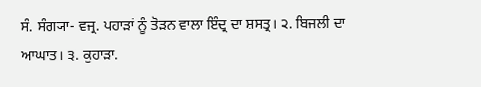ਸੰ. ਸੰਗ੍ਯਾ- ਵਜ੍ਰ. ਪਹਾੜਾਂ ਨੂੰ ਤੋੜਨ ਵਾਲਾ ਇੰਦ੍ਰ ਦਾ ਸ਼ਸਤ੍ਰ। ੨. ਬਿਜਲੀ ਦਾ ਆਘਾਤ। ੩. ਕੁਹਾੜਾ.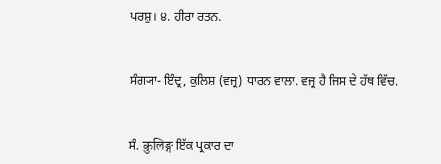ਪਰਸ਼ੁ। ੪. ਹੀਰਾ ਰਤਨ.


ਸੰਗ੍ਯਾ- ਇੰਦ੍ਰ, ਕੁਲਿਸ਼ (ਵਜ੍ਰ) ਧਾਰਨ ਵਾਲਾ. ਵਜ੍ਰ ਹੈ ਜਿਸ ਦੇ ਹੱਥ ਵਿੱਚ.


ਸੰ. कुलिङ्ग ਇੱਕ ਪ੍ਰਕਾਰ ਦਾ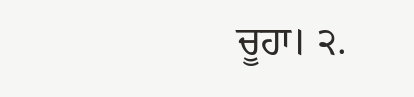ਚੂਹਾ। ੨.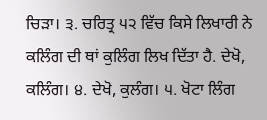ਚਿੜਾ। ੩. ਚਰਿਤ੍ਰ ੫੨ ਵਿੱਚ ਕਿਸੇ ਲਿਖਾਰੀ ਨੇ ਕਲਿੰਗ ਦੀ ਥਾਂ ਕੁਲਿੰਗ ਲਿਖ ਦਿੱਤਾ ਹੈ. ਦੇਖੋ, ਕਲਿੰਗ। ੪. ਦੇਖੋ, ਕੁਲੰਗ। ੫. ਖੋਟਾ ਲਿੰਗ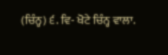(ਚਿੰਨ੍ਹ) ੬. ਵਿ- ਖੋਟੇ ਚਿੰਨ੍ਹ ਵਾਲਾ.